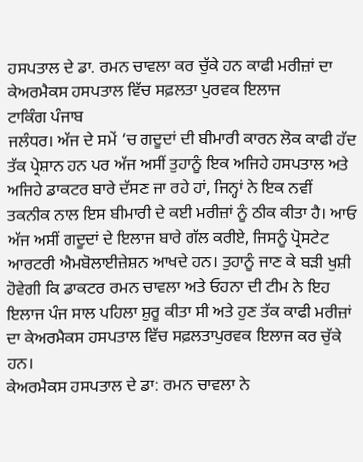ਹਸਪਤਾਲ ਦੇ ਡਾ. ਰਮਨ ਚਾਵਲਾ ਕਰ ਚੁੱਕੇ ਹਨ ਕਾਫੀ ਮਰੀਜ਼ਾਂ ਦਾ ਕੇਅਰਮੈਕਸ ਹਸਪਤਾਲ ਵਿੱਚ ਸਫ਼ਲਤਾ ਪੁਰਵਕ ਇਲਾਜ
ਟਾਕਿੰਗ ਪੰਜਾਬ
ਜਲੰਧਰ। ਅੱਜ ਦੇ ਸਮੇਂ ‘ਚ ਗਦੂਦਾਂ ਦੀ ਬੀਮਾਰੀ ਕਾਰਨ ਲੋਕ ਕਾਫੀ ਹੱਦ ਤੱਕ ਪ੍ਰੇਸ਼ਾਨ ਹਨ ਪਰ ਅੱਜ ਅਸੀਂ ਤੁਹਾਨੂੰ ਇਕ ਅਜਿਹੇ ਹਸਪਤਾਲ ਅਤੇ ਅਜਿਹੇ ਡਾਕਟਰ ਬਾਰੇ ਦੱਸਣ ਜਾ ਰਹੇ ਹਾਂ, ਜਿਨ੍ਹਾਂ ਨੇ ਇਕ ਨਵੀਂ ਤਕਨੀਕ ਨਾਲ ਇਸ ਬੀਮਾਰੀ ਦੇ ਕਈ ਮਰੀਜ਼ਾਂ ਨੂੰ ਠੀਕ ਕੀਤਾ ਹੈ। ਆਓ ਅੱਜ ਅਸੀਂ ਗਦੂਦਾਂ ਦੇ ਇਲਾਜ ਬਾਰੇ ਗੱਲ ਕਰੀਏ, ਜਿਸਨੂੰ ਪ੍ਰੋਸਟੇਟ ਆਰਟਰੀ ਐਮਬੋਲਾਈਜ਼ੇਸ਼ਨ ਆਖਦੇ ਹਨ। ਤੁਹਾਨੂੰ ਜਾਣ ਕੇ ਬੜੀ ਖੁਸ਼ੀ ਹੋਵੇਗੀ ਕਿ ਡਾਕਟਰ ਰਮਨ ਚਾਵਲਾ ਅਤੇ ਓਹਨਾ ਦੀ ਟੀਮ ਨੇ ਇਹ ਇਲਾਜ ਪੰਜ ਸਾਲ ਪਹਿਲਾ ਸ਼ੁਰੂ ਕੀਤਾ ਸੀ ਅਤੇ ਹੁਣ ਤੱਕ ਕਾਫੀ ਮਰੀਜ਼ਾਂ ਦਾ ਕੇਅਰਮੈਕਸ ਹਸਪਤਾਲ ਵਿੱਚ ਸਫ਼ਲਤਾਪੁਰਵਕ ਇਲਾਜ ਕਰ ਚੁੱਕੇ ਹਨ।
ਕੇਅਰਮੈਕਸ ਹਸਪਤਾਲ ਦੇ ਡਾ: ਰਮਨ ਚਾਵਲਾ ਨੇ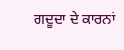ਗਦੂਦਾ ਦੇ ਕਾਰਨਾਂ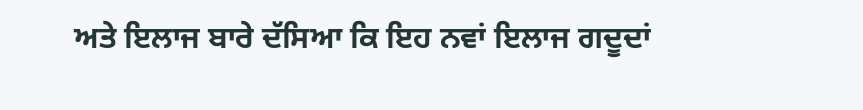ਅਤੇ ਇਲਾਜ ਬਾਰੇ ਦੱਸਿਆ ਕਿ ਇਹ ਨਵਾਂ ਇਲਾਜ ਗਦੂਦਾਂ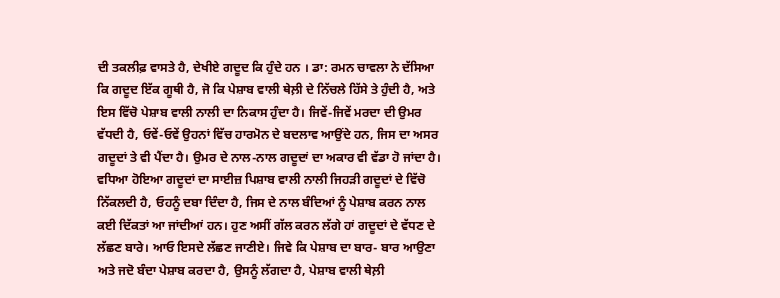ਦੀ ਤਕਲੀਫ਼ ਵਾਸਤੇ ਹੈ, ਦੇਖੀਏ ਗਦੂਦ ਕਿ ਹੁੰਦੇ ਹਨ । ਡਾ: ਰਮਨ ਚਾਵਲਾ ਨੇ ਦੱਸਿਆ ਕਿ ਗਦੂਦ ਇੱਕ ਗੂਥੀ ਹੈ, ਜੋ ਕਿ ਪੇਸ਼ਾਬ ਵਾਲੀ ਥੇਲ਼ੀ ਦੇ ਨਿੱਚਲੇ ਹਿੱਸੇ ਤੇ ਹੁੰਦੀ ਹੈ, ਅਤੇ ਇਸ ਵਿੱਚੋ ਪੇਸ਼ਾਬ ਵਾਲੀ ਨਾਲੀ ਦਾ ਨਿਕਾਸ ਹੁੰਦਾ ਹੈ। ਜਿਵੇਂ-ਜਿਵੇਂ ਮਰਦਾ ਦੀ ਉਮਰ ਵੱਧਦੀ ਹੈ, ਓਵੇਂ-ਓਵੇਂ ਉਹਨਾਂ ਵਿੱਚ ਹਾਰਮੋਨ ਦੇ ਬਦਲਾਵ ਆਉਂਦੇ ਹਨ, ਜਿਸ ਦਾ ਅਸਰ ਗਦੂਦਾਂ ਤੇ ਵੀ ਪੈਂਦਾ ਹੈ। ਉਮਰ ਦੇ ਨਾਲ-ਨਾਲ ਗਦੂਦਾਂ ਦਾ ਅਕਾਰ ਵੀ ਵੱਡਾ ਹੋ ਜਾਂਦਾ ਹੈ। ਵਧਿਆ ਹੋਇਆ ਗਦੂਦਾਂ ਦਾ ਸਾਈਜ਼ ਪਿਸ਼ਾਬ ਵਾਲੀ ਨਾਲੀ ਜਿਹੜੀ ਗਦੂਦਾਂ ਦੇ ਵਿੱਚੋ ਨਿੱਕਲਦੀ ਹੈ, ਓਹਨੂੰ ਦਬਾ ਦਿੰਦਾ ਹੈ, ਜਿਸ ਦੇ ਨਾਲ ਬੰਦਿਆਂ ਨੂੰ ਪੇਸ਼ਾਬ ਕਰਨ ਨਾਲ ਕਈ ਦਿੱਕਤਾਂ ਆ ਜਾਂਦੀਆਂ ਹਨ। ਹੁਣ ਅਸੀਂ ਗੱਲ ਕਰਨ ਲੱਗੇ ਹਾਂ ਗਦੂਦਾਂ ਦੇ ਵੱਧਣ ਦੇ ਲੱਛਣ ਬਾਰੇ। ਆਓ ਇਸਦੇ ਲੱਛਣ ਜਾਣੀਏ। ਜਿਵੇ ਕਿ ਪੇਸ਼ਾਬ ਦਾ ਬਾਰ- ਬਾਰ ਆਉਣਾ ਅਤੇ ਜਦੋ ਬੰਦਾ ਪੇਸ਼ਾਬ ਕਰਦਾ ਹੈ, ਉਸਨੂੰ ਲੱਗਦਾ ਹੈ, ਪੇਸ਼ਾਬ ਵਾਲੀ ਥੇਲ਼ੀ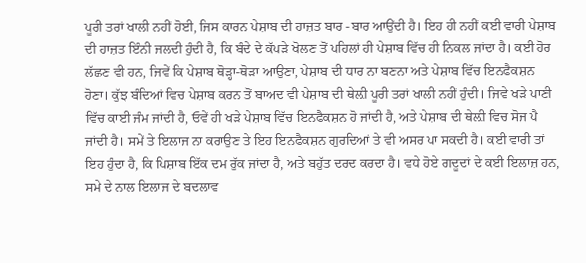ਪੂਰੀ ਤਰਾਂ ਖਾਲੀ ਨਹੀਂ ਹੋਈ, ਜਿਸ ਕਾਰਨ ਪੇਸ਼ਾਬ ਦੀ ਹਾਜ਼ਤ ਬਾਰ -ਬਾਰ ਆਉਂਦੀ ਹੈ। ਇਹ ਹੀ ਨਹੀਂ ਕਈ ਵਾਰੀ ਪੇਸ਼ਾਬ ਦੀ ਹਾਜ਼ਤ ਇੰਨੀ ਜਲਦੀ ਹੁੰਦੀ ਹੈ, ਕਿ ਬੰਦੇ ਦੇ ਕੱਪੜੇ ਖੋਲਣ ਤੋਂ ਪਹਿਲਾਂ ਹੀ ਪੇਸ਼ਾਬ ਵਿੱਚ ਹੀ ਨਿਕਲ ਜਾਂਦਾ ਹੈ। ਕਈ ਹੋਰ ਲੱਛਣ ਵੀ ਹਨ, ਜਿਵੇਂ ਕਿ ਪੇਸ਼ਾਬ ਥੋੜ੍ਹਾ-ਥੋੜਾ ਆਉਣਾ, ਪੇਸ਼ਾਬ ਦੀ ਧਾਰ ਨਾ ਬਣਨਾ ਅਤੇ ਪੇਸ਼ਾਬ ਵਿੱਚ ਇਨਫੈਕਸ਼ਨ ਹੋਣਾ। ਕੁੱਝ ਬੰਦਿਆਂ ਵਿਚ ਪੇਸ਼ਾਬ ਕਰਨ ਤੋਂ ਬਾਅਦ ਵੀ ਪੇਸ਼ਾਬ ਦੀ ਥੇਲ਼ੀ ਪੂਰੀ ਤਰਾਂ ਖਾਲੀ ਨਹੀਂ ਹੁੰਦੀ। ਜਿਵੇ ਖੜੇ ਪਾਣੀ ਵਿੱਚ ਕਾਈ ਜੰਮ ਜਾਂਦੀ ਹੈ, ਓਵੇਂ ਹੀ ਖੜੇ ਪੇਸ਼ਾਬ ਵਿੱਚ ਇਨਫੈਕਸ਼ਨ ਹੋ ਜਾਂਦੀ ਹੈ, ਅਤੇ ਪੇਸ਼ਾਬ ਦੀ ਥੇਲ਼ੀ ਵਿਚ ਸੋਜ ਪੈ ਜਾਂਦੀ ਹੈ। ਸਮੇਂ ਤੇ ਇਲਾਜ ਨਾ ਕਰਾਉਣ ਤੇ ਇਹ ਇਨਫੈਕਸ਼ਨ ਗੁਰਦਿਆਂ ਤੇ ਵੀ ਅਸਰ ਪਾ ਸਕਦੀ ਹੈ। ਕਈ ਵਾਰੀ ਤਾਂ ਇਹ ਹੁੰਦਾ ਹੈ, ਕਿ ਪਿਸ਼ਾਬ ਇੱਕ ਦਮ ਰੁੱਕ ਜਾਂਦਾ ਹੈ, ਅਤੇ ਬਹੁੱਤ ਦਰਦ ਕਰਦਾ ਹੈ। ਵਧੇ ਹੋਏ ਗਦੂਦਾਂ ਦੇ ਕਈ ਇਲਾਜ਼ ਹਨ, ਸਮੇ ਦੇ ਨਾਲ ਇਲਾਜ ਦੇ ਬਦਲਾਵ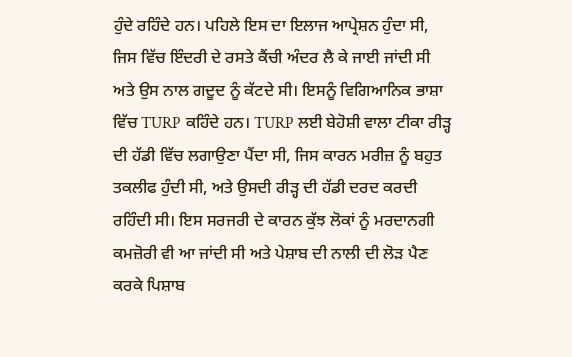ਹੁੰਦੇ ਰਹਿੰਦੇ ਹਨ। ਪਹਿਲੇ ਇਸ ਦਾ ਇਲਾਜ ਆਪ੍ਰੇਸ਼ਨ ਹੁੰਦਾ ਸੀ, ਜਿਸ ਵਿੱਚ ਇੰਦਰੀ ਦੇ ਰਸਤੇ ਕੈਂਚੀ ਅੰਦਰ ਲੈ ਕੇ ਜਾਈ ਜਾਂਦੀ ਸੀ ਅਤੇ ਉਸ ਨਾਲ ਗਦੂਦ ਨੂੰ ਕੱਟਦੇ ਸੀ। ਇਸਨੂੰ ਵਿਗਿਆਨਿਕ ਭਾਸ਼ਾ ਵਿੱਚ TURP ਕਹਿੰਦੇ ਹਨ। TURP ਲਈ ਬੇਹੋਸ਼ੀ ਵਾਲਾ ਟੀਕਾ ਰੀੜ੍ਹ ਦੀ ਹੱਡੀ ਵਿੱਚ ਲਗਾਉਣਾ ਪੈਂਦਾ ਸੀ, ਜਿਸ ਕਾਰਨ ਮਰੀਜ਼ ਨੂੰ ਬਹੁਤ ਤਕਲੀਫ ਹੁੰਦੀ ਸੀ, ਅਤੇ ਉਸਦੀ ਰੀੜ੍ਹ ਦੀ ਹੱਡੀ ਦਰਦ ਕਰਦੀ ਰਹਿੰਦੀ ਸੀ। ਇਸ ਸਰਜਰੀ ਦੇ ਕਾਰਨ ਕੁੱਝ ਲੋਕਾਂ ਨੂੰ ਮਰਦਾਨਗੀ ਕਮਜ਼ੋਰੀ ਵੀ ਆ ਜਾਂਦੀ ਸੀ ਅਤੇ ਪੇਸ਼ਾਬ ਦੀ ਨਾਲੀ ਦੀ ਲੋੜ ਪੈਣ ਕਰਕੇ ਪਿਸ਼ਾਬ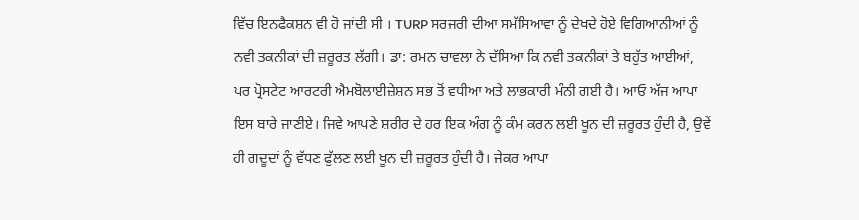ਵਿੱਚ ਇਨਫੈਕਸ਼ਨ ਵੀ ਹੋ ਜਾਂਦੀ ਸੀ । TURP ਸਰਜਰੀ ਦੀਆ ਸਮੱਸਿਆਵਾ ਨੂੰ ਦੇਖਦੇ ਹੋਏ ਵਿਗਿਆਨੀਆਂ ਨੂੰ ਨਵੀ ਤਕਨੀਕਾਂ ਦੀ ਜ਼ਰੂਰਤ ਲੱਗੀ। ਡਾ: ਰਮਨ ਚਾਵਲਾ ਨੇ ਦੱਸਿਆ ਕਿ ਨਵੀ ਤਕਨੀਕਾਂ ਤੇ ਬਹੁੱਤ ਆਈਆਂ, ਪਰ ਪ੍ਰੋਸਟੇਟ ਆਰਟਰੀ ਐਮਬੋਲਾਈਜ਼ੇਸ਼ਨ ਸਭ ਤੋਂ ਵਧੀਆ ਅਤੇ ਲਾਭਕਾਰੀ ਮੰਨੀ ਗਈ ਹੈ। ਆਓ ਅੱਜ ਆਪਾ ਇਸ ਬਾਰੇ ਜਾਣੀਏ। ਜਿਵੇ ਆਪਣੇ ਸ਼ਰੀਰ ਦੇ ਹਰ ਇਕ ਅੰਗ ਨੂੰ ਕੰਮ ਕਰਨ ਲਈ ਖੂਨ ਦੀ ਜ਼ਰੂਰਤ ਹੁੰਦੀ ਹੈ, ਉਵੇਂ ਹੀ ਗਦੂਦਾਂ ਨੂੰ ਵੱਧਣ ਫੁੱਲਣ ਲਈ ਖੂਨ ਦੀ ਜ਼ਰੂਰਤ ਹੁੰਦੀ ਹੈ। ਜੇਕਰ ਆਪਾ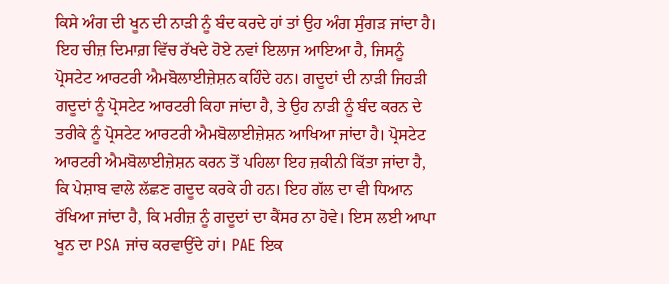ਕਿਸੇ ਅੰਗ ਦੀ ਖੂਨ ਦੀ ਨਾੜੀ ਨੂੰ ਬੰਦ ਕਰਦੇ ਹਾਂ ਤਾਂ ਉਹ ਅੰਗ ਸੁੰਗੜ ਜਾਂਦਾ ਹੈ। ਇਹ ਚੀਜ਼ ਦਿਮਾਗ਼ ਵਿੱਚ ਰੱਖਦੇ ਹੋਏ ਨਵਾਂ ਇਲਾਜ ਆਇਆ ਹੈ, ਜਿਸਨੂੰ ਪ੍ਰੋਸਟੇਟ ਆਰਟਰੀ ਐਮਬੋਲਾਈਜ਼ੇਸ਼ਨ ਕਹਿੰਦੇ ਹਨ। ਗਦੂਦਾਂ ਦੀ ਨਾੜੀ ਜਿਹੜੀ ਗਦੂਦਾਂ ਨੂੰ ਪ੍ਰੋਸਟੇਟ ਆਰਟਰੀ ਕਿਹਾ ਜਾਂਦਾ ਹੈ, ਤੇ ਉਹ ਨਾੜੀ ਨੂੰ ਬੰਦ ਕਰਨ ਦੇ ਤਰੀਕੇ ਨੂੰ ਪ੍ਰੋਸਟੇਟ ਆਰਟਰੀ ਐਮਬੋਲਾਈਜ਼ੇਸ਼ਨ ਆਖਿਆ ਜਾਂਦਾ ਹੈ। ਪ੍ਰੋਸਟੇਟ ਆਰਟਰੀ ਐਮਬੋਲਾਈਜ਼ੇਸ਼ਨ ਕਰਨ ਤੋਂ ਪਹਿਲਾ ਇਹ ਜ਼ਕੀਨੀ ਕਿੱਤਾ ਜਾਂਦਾ ਹੈ, ਕਿ ਪੇਸ਼ਾਬ ਵਾਲੇ ਲੱਛਣ ਗਦੂਦ ਕਰਕੇ ਹੀ ਹਨ। ਇਹ ਗੱਲ ਦਾ ਵੀ ਧਿਆਨ ਰੱਖਿਆ ਜਾਂਦਾ ਹੈ, ਕਿ ਮਰੀਜ਼ ਨੂੰ ਗਦੂਦਾਂ ਦਾ ਕੈਂਸਰ ਨਾ ਹੋਵੇ। ਇਸ ਲਈ ਆਪਾ ਖੂਨ ਦਾ PSA ਜਾਂਚ ਕਰਵਾਉਂਦੇ ਹਾਂ। PAE ਇਕ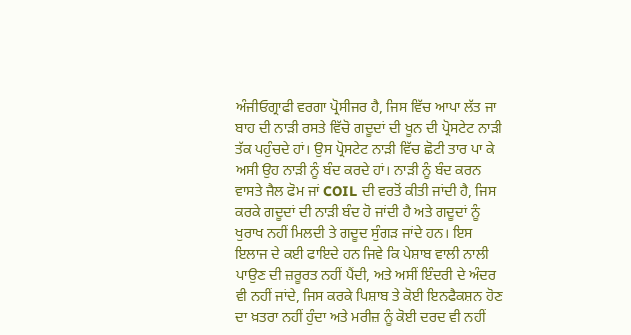ਅੰਜੀਓਗ੍ਰਾਫੀ ਵਰਗਾ ਪ੍ਰੋਸੀਜਰ ਹੈ, ਜਿਸ ਵਿੱਚ ਆਪਾ ਲੱਤ ਜਾ ਬਾਹ ਦੀ ਨਾੜੀ ਰਸਤੇ ਵਿੱਚੋ ਗਦੂਦਾਂ ਦੀ ਖੂਨ ਦੀ ਪ੍ਰੋਸਟੇਟ ਨਾੜੀ ਤੱਕ ਪਹੁੰਚਦੇ ਹਾਂ। ਉਸ ਪ੍ਰੋਸਟੇਟ ਨਾੜੀ ਵਿੱਚ ਛੋਟੀ ਤਾਰ ਪਾ ਕੇ ਅਸੀ ਉਹ ਨਾੜੀ ਨੂੰ ਬੰਦ ਕਰਦੇ ਹਾਂ। ਨਾੜੀ ਨੂੰ ਬੰਦ ਕਰਨ ਵਾਸਤੇ ਜੈਲ ਫੋਮ ਜਾਂ COIL ਦੀ ਵਰਤੋਂ ਕੀਤੀ ਜਾਂਦੀ ਹੈ, ਜਿਸ ਕਰਕੇ ਗਦੂਦਾਂ ਦੀ ਨਾੜੀ ਬੰਦ ਹੋ ਜਾਂਦੀ ਹੈ ਅਤੇ ਗਦੂਦਾਂ ਨੂੰ ਖੁਰਾਖ ਨਹੀਂ ਮਿਲਦੀ ਤੇ ਗਦੂਦ ਸੁੰਗੜ ਜਾਂਦੇ ਹਨ। ਇਸ ਇਲਾਜ ਦੇ ਕਈ ਫਾਇਦੇ ਹਨ ਜਿਵੇ ਕਿ ਪੇਸ਼ਾਬ ਵਾਲੀ ਨਾਲੀ ਪਾਉਣ ਦੀ ਜ਼ਰੂਰਤ ਨਹੀਂ ਪੈਂਦੀ, ਅਤੇ ਅਸੀਂ ਇੰਦਰੀ ਦੇ ਅੰਦਰ ਵੀ ਨਹੀਂ ਜਾਂਦੇ, ਜਿਸ ਕਰਕੇ ਪਿਸ਼ਾਬ ਤੇ ਕੋਈ ਇਨਫੈਕਸ਼ਨ ਹੋਣ ਦਾ ਖ਼ਤਰਾ ਨਹੀਂ ਹੁੰਦਾ ਅਤੇ ਮਰੀਜ਼ ਨੂੰ ਕੋਈ ਦਰਦ ਵੀ ਨਹੀਂ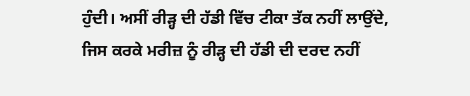ਹੁੰਦੀ। ਅਸੀਂ ਰੀੜ੍ਹ ਦੀ ਹੱਡੀ ਵਿੱਚ ਟੀਕਾ ਤੱਕ ਨਹੀਂ ਲਾਉਂਦੇ, ਜਿਸ ਕਰਕੇ ਮਰੀਜ਼ ਨੂੰ ਰੀੜ੍ਹ ਦੀ ਹੱਡੀ ਦੀ ਦਰਦ ਨਹੀਂ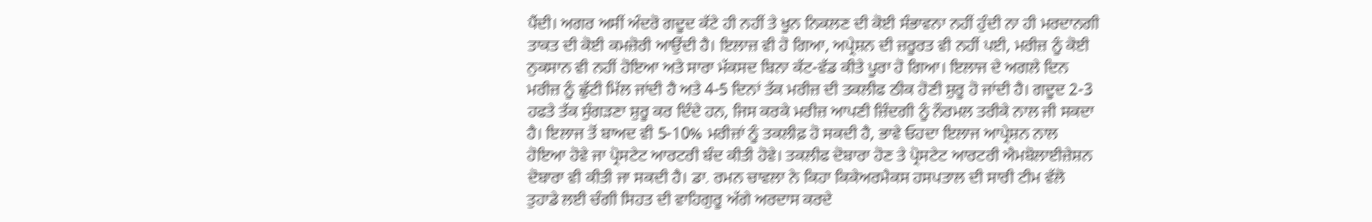ਪੈਂਦੀ। ਅਗਰ ਅਸੀਂ ਅੰਦਰੋ ਗਦੂਦ ਕੱਟੇ ਹੀ ਨਹੀਂ ਤੇ ਖੂਨ ਨਿਕਲਣ ਦੀ ਕੋਈ ਸੰਭਾਵਨਾ ਨਹੀਂ ਹੁੰਦੀ ਨਾ ਹੀ ਮਰਦਾਨਗੀ ਤਾਕਤ ਦੀ ਕੋਈ ਕਮਜ਼ੋਰੀ ਆਉਂਦੀ ਹੈ। ਇਲਾਜ਼ ਵੀ ਹੋ ਗਿਆ, ਅਪ੍ਰੇਸ਼ਨ ਦੀ ਜ਼ਰੂਰਤ ਵੀ ਨਹੀਂ ਪਈ, ਮਰੀਜ਼ ਨੂੰ ਕੋਈ ਨੁਕਸਾਨ ਵੀ ਨਹੀਂ ਹੋਇਆ ਅਤੇ ਸਾਰਾ ਮੱਕਸਦ ਬਿਨਾ ਕੱਟ-ਵੱਡ ਕੀਤੇ ਪੂਰਾ ਹੋ ਗਿਆ। ਇਲਾਜ ਦੇ ਅਗਲੇ ਦਿਨ ਮਰੀਜ਼ ਨੂੰ ਛੁੱਟੀ ਮਿੱਲ ਜਾਂਦੀ ਹੈ ਅਤੇ 4-5 ਦਿਨਾਂ ਤੱਕ ਮਰੀਜ਼ ਦੀ ਤਕਲੀਫ ਠੀਕ ਹੋਣੀ ਸ਼ੁਰੂ ਹੋ ਜਾਂਦੀ ਹੈ। ਗਦੂਦ 2-3 ਹਫਤੇ ਤੱਕ ਸੁੰਗੜਣਾ ਸ਼ੁਰੂ ਕਰ ਦਿੰਦੇ ਹਨ, ਜਿਸ ਕਰਕੇ ਮਰੀਜ਼ ਆਪਣੀ ਜ਼ਿੰਦਗੀ ਨੂੰ ਨੌਰਮਲ ਤਰੀਕੇ ਨਾਲ ਜੀ ਸਕਦਾ ਹੈ। ਇਲਾਜ ਤੋਂ ਬਾਅਦ ਵੀ 5-10% ਮਰੀਜ਼ਾਂ ਨੂੰ ਤਕਲੀਫ਼ ਹੋ ਸਕਦੀ ਹੈ, ਭਾਵੇ ਓਹਦਾ ਇਲਾਜ ਆਪ੍ਰੇਸ਼ਨ ਨਾਲ ਹੋਇਆ ਹੋਵੇ ਜਾ ਪ੍ਰੋਸਟੇਟ ਆਰਟਰੀ ਬੰਦ ਕੀਤੀ ਹੋਵੇ। ਤਕਲੀਫ ਦੋਬਾਰਾ ਹੋਣ ਤੇ ਪ੍ਰੋਸਟੇਟ ਆਰਟਰੀ ਐਮਬੋਲਾਈਜ਼ੇਸ਼ਨ ਦੋਬਾਰਾ ਵੀ ਕੀਤੀ ਜਾ ਸਕਦੀ ਹੈ। ਡਾ. ਰਮਨ ਚਾਵਲਾ ਨੇ ਕਿਹਾ ਕਿਕੇਅਰਮੈਕਸ ਹਸਪਤਾਲ ਦੀ ਸਾਰੀ ਟੀਮ ਵੱਲੋ ਤੁਹਾਡੇ ਲਈ ਚੰਗੀ ਸਿਹਤ ਦੀ ਵਾਹਿਗੁਰੂ ਅੱਗੇ ਅਰਦਾਸ ਕਰਦੇ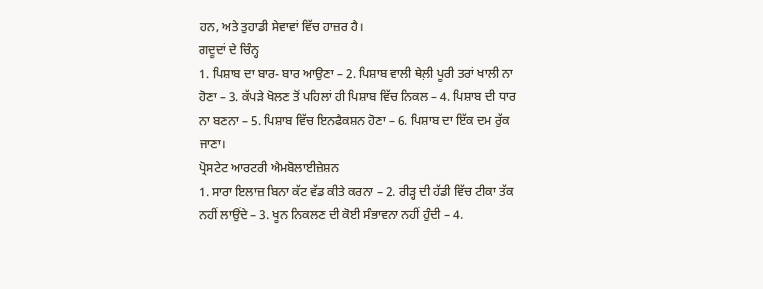ਹਨ, ਅਤੇ ਤੁਹਾਡੀ ਸੇਵਾਵਾਂ ਵਿੱਚ ਹਾਜ਼ਰ ਹੈ।
ਗਦੂਦਾਂ ਦੇ ਚਿੰਨ੍ਹ
1. ਪਿਸ਼ਾਬ ਦਾ ਬਾਰ- ਬਾਰ ਆਉਣਾ – 2. ਪਿਸ਼ਾਬ ਵਾਲੀ ਥੇਲ਼ੀ ਪੂਰੀ ਤਰਾਂ ਖਾਲੀ ਨਾ ਹੋਣਾ – 3. ਕੱਪੜੇ ਖੋਲਣ ਤੋਂ ਪਹਿਲਾਂ ਹੀ ਪਿਸ਼ਾਬ ਵਿੱਚ ਨਿਕਲ – 4. ਪਿਸ਼ਾਬ ਦੀ ਧਾਰ ਨਾ ਬਣਨਾ – 5. ਪਿਸ਼ਾਬ ਵਿੱਚ ਇਨਫੈਕਸ਼ਨ ਹੋਣਾ – 6. ਪਿਸ਼ਾਬ ਦਾ ਇੱਕ ਦਮ ਰੁੱਕ ਜਾਣਾ।
ਪ੍ਰੋਸਟੇਟ ਆਰਟਰੀ ਐਮਬੋਲਾਈਜ਼ੇਸ਼ਨ
1. ਸਾਰਾ ਇਲਾਜ਼ ਬਿਨਾ ਕੱਟ ਵੱਡ ਕੀਤੇ ਕਰਨਾ – 2. ਰੀੜ੍ਹ ਦੀ ਹੱਡੀ ਵਿੱਚ ਟੀਕਾ ਤੱਕ ਨਹੀਂ ਲਾਉਂਦੇ – 3. ਖੂਨ ਨਿਕਲਣ ਦੀ ਕੋਈ ਸੰਭਾਵਨਾ ਨਹੀਂ ਹੁੰਦੀ – 4.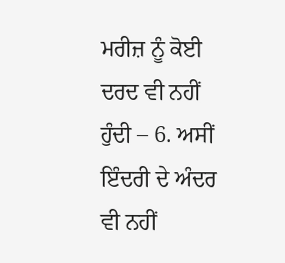ਮਰੀਜ਼ ਨੂੰ ਕੋਈ ਦਰਦ ਵੀ ਨਹੀਂ ਹੁੰਦੀ – 6. ਅਸੀਂ ਇੰਦਰੀ ਦੇ ਅੰਦਰ ਵੀ ਨਹੀਂ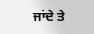ਜਾਂਦੇ ਤੇ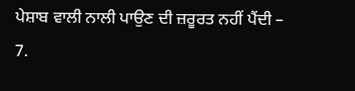ਪੇਸ਼ਾਬ ਵਾਲੀ ਨਾਲੀ ਪਾਉਣ ਦੀ ਜ਼ਰੂਰਤ ਨਹੀਂ ਪੈਂਦੀ – 7.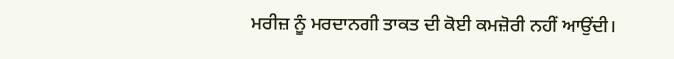ਮਰੀਜ਼ ਨੂੰ ਮਰਦਾਨਗੀ ਤਾਕਤ ਦੀ ਕੋਈ ਕਮਜ਼ੋਰੀ ਨਹੀਂ ਆਉਂਦੀ।